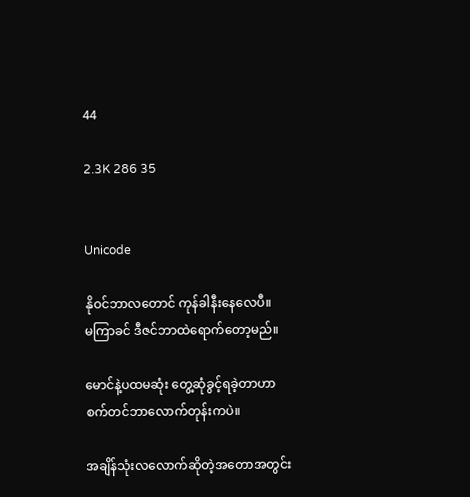44

2.3K 286 35


Unicode

နိုဝင်ဘာလတောင် ကုန်ခါနီးနေလေပီ။
မကြာခင် ဒီဇင်ဘာထဲရောက်တော့မည်။

မောင်နဲ့ပထမဆုံး တွေ့ဆုံခွင့်ရခဲ့တာဟာ
စက်တင်ဘာလောက်တုန်းကပဲ။

အချိန်သုံးလလောက်ဆိုတဲ့အတောအတွင်း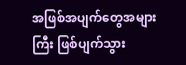အဖြစ်အပျက်တွေအများကြီး ဖြစ်ပျက်သွား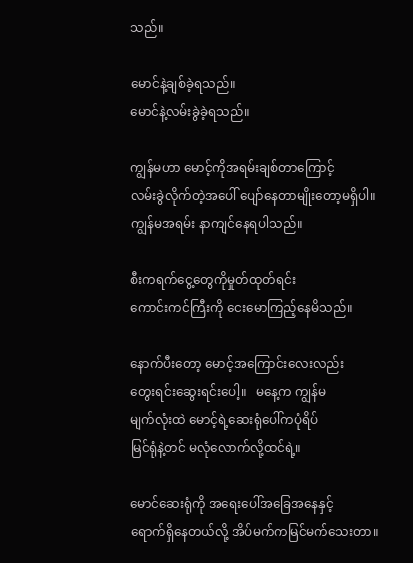သည်။

မောင်နဲ့ချစ်ခဲ့ရသည်။
မောင်နဲ့လမ်းခွဲခဲ့ရသည်။

ကျွန်မဟာ မောင့်ကိုအရမ်းချစ်တာကြောင့်
လမ်းခွဲလိုက်တဲ့အပေါ် ပျော်နေတာမျိုးတော့မရှိပါ။
ကျွန်မအရမ်း နာကျင်နေရပါသည်။

စီးကရက်ငွေ့တွေကိုမှုတ်ထုတ်ရင်း
ကောင်းကင်ကြီးကို ငေးမောကြည့်နေမိသည်။

နောက်ပီးတော့ မောင့်အကြောင်းလေးလည်း
တွေးရင်းဆွေးရင်းပေါ့။   မနေ့က ကျွန်မ
မျက်လုံးထဲ မောင့်ရဲ့ဆေးရုံပေါ်ကပုံရိပ်
မြင်ရုံနဲ့တင် မလုံလောက်လို့ထင်ရဲ့။

မောင်ဆေးရုံကို အရေးပေါ်အခြေအနေနှင့်
ရောက်ရှိနေတယ်လို့ အိပ်မက်ကမြင်မက်သေးတာ။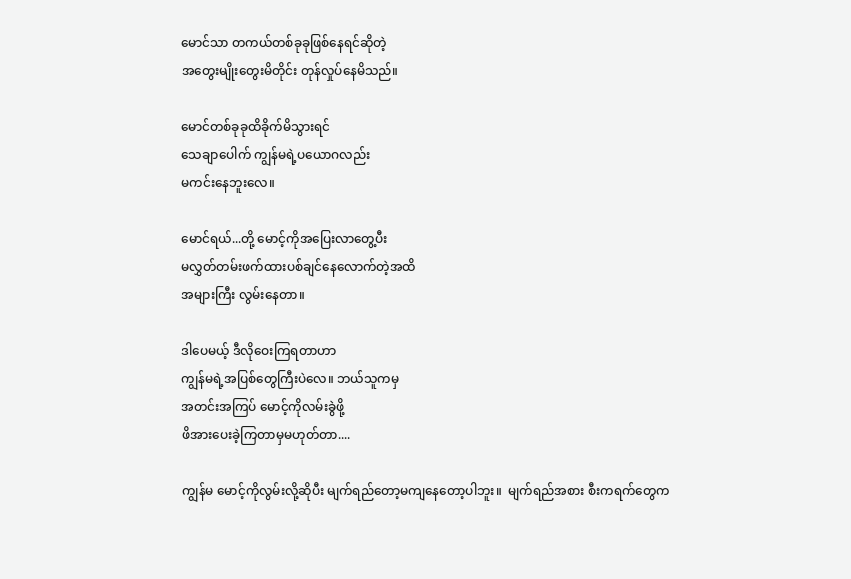မောင်သာ တကယ်တစ်ခုခုဖြစ်နေရင်ဆိုတဲ့
အတွေးမျိုးတွေးမိတိုင်း တုန်လှုပ်နေမိသည်။

မောင်တစ်ခုခုထိခိုက်မိသွားရင်
သေချာပေါက် ကျွန်မရဲ့ပယောဂလည်း
မကင်းနေဘူးလေ။

မောင်ရယ်...တို့ မောင့်ကိုအပြေးလာတွေ့ပီး
မလွှတ်တမ်းဖက်ထားပစ်ချင်နေလောက်တဲ့အထိ
အများကြီး လွမ်းနေတာ။

ဒါပေမယ့် ဒီလိုဝေးကြရတာဟာ
ကျွန်မရဲ့အပြစ်တွေကြီးပဲလေ။ ဘယ်သူကမှ
အတင်းအကြပ် မောင့်ကိုလမ်းခွဲဖို့
ဖိအားပေးခဲ့ကြတာမှမဟုတ်တာ....

ကျွန်မ မောင့်ကိုလွမ်းလို့ဆိုပီး မျက်ရည်တော့မကျနေတော့ပါဘူး။  မျက်ရည်အစား စီးကရက်တွေက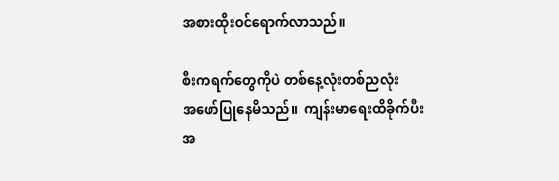အစားထိုးဝင်ရောက်လာသည်။

စီးကရက်တွေကိုပဲ တစ်နေ့လုံးတစ်ညလုံး
အဖော်ပြုနေမိသည်။  ကျန်းမာရေးထိခိုက်ပီး
အ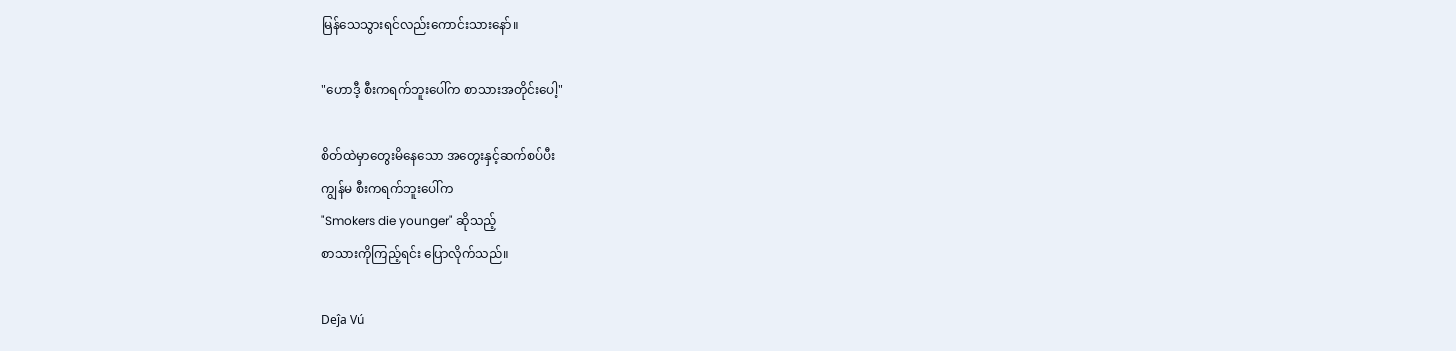မြန်သေသွားရင်လည်းကောင်းသားနော်။

"ဟောဒီ့ စီးကရက်ဘူးပေါ်က စာသားအတိုင်းပေါ့"

စိတ်ထဲမှာတွေးမိနေသော အတွေးနှင့်ဆက်စပ်ပီး
ကျွန်မ စီးကရက်ဘူးပေါ်က
"Smokers die younger" ဆိုသည့်
စာသားကိုကြည့်ရင်း ပြောလိုက်သည်။

Deĵa Vú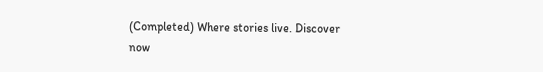(Completed) Where stories live. Discover now